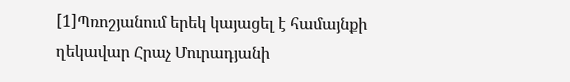[1]Պռոշյանում երեկ կայացել է համայնքի ղեկավար Հրաչ Մուրադյանի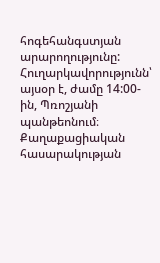հոգեհանգստյան արարողությունը: Հուղարկավորությունն՝ այսօր է, ժամը 14:00-ին, Պռոշյանի պանթեոնում։
Քաղաքացիական հասարակության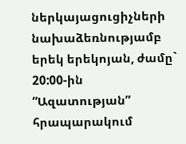ներկայացուցիչների նախաձեռնությամբ երեկ երեկոյան, ժամը` 20:00-ին “Ազատության” հրապարակում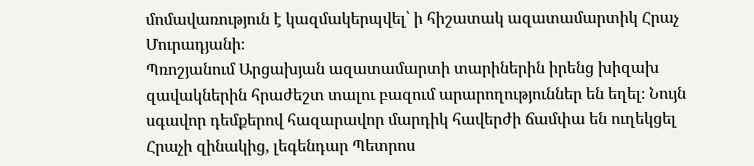մոմավառություն է կազմակերպվել՝ ի հիշատակ ազատամարտիկ Հրաչ Մուրադյանի։
Պռոշյանում Արցախյան ազատամարտի տարիներին իրենց խիզախ զավակներին հրաժեշտ տալու բազում արարողություններ են եղել։ Նույն սգավոր դեմքերով հազարավոր մարդիկ հավերժի ճամփա են ուղեկցել Հրաչի զինակից, լեգենդար Պետրոս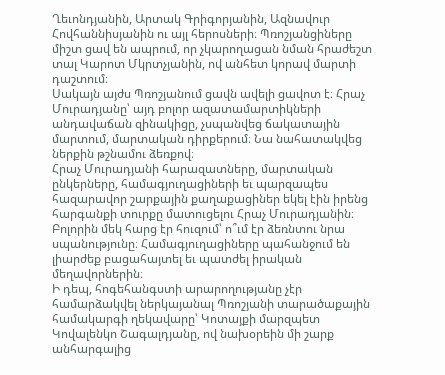Ղեւոնդյանին, Արտակ Գրիգորյանին, Ազնավուր Հովհաննիսյանին ու այլ հերոսների։ Պռոշյանցիները միշտ ցավ են ապրում, որ չկարողացան նման հրաժեշտ տալ Կարոտ Մկրտչյանին, ով անհետ կորավ մարտի դաշտում։
Սակայն այժս Պռոշյանում ցավն ավելի ցավոտ է։ Հրաչ Մուրադյանը՝ այդ բոլոր ազատամարտիկների անդավաճան զինակիցը, չսպանվեց ճակատային մարտում, մարտական դիրքերում։ Նա նահատակվեց ներքին թշնամու ձեռքով։
Հրաչ Մուրադյանի հարազատները, մարտական ընկերները, համագյուղացիների եւ պարզապես հազարավոր շարքային քաղաքացիներ եկել էին իրենց հարգանքի տուրքը մատուցելու Հրաչ Մուրադյանին։ Բոլորին մեկ հարց էր հուզում՝ ո՞ւմ էր ձեռնտու նրա սպանությունը։ Համագյուղացիները պահանջում են լիարժեք բացահայտել եւ պատժել իրական մեղավորներին։
Ի դեպ, հոգեհանգստի արարողությանը չէր համարձակվել ներկայանալ Պռոշյանի տարածաքային համակարգի ղեկավարը՝ Կոտայքի մարզպետ Կովալենկո Շագալդյանը, ով նախօրեին մի շարք անհարգալից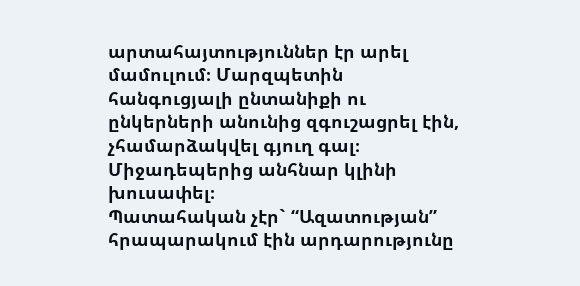արտահայտություններ էր արել մամուլում։ Մարզպետին հանգուցյալի ընտանիքի ու ընկերների անունից զգուշացրել էին, չհամարձակվել գյուղ գալ։ Միջադեպերից անհնար կլինի խուսափել։
Պատահական չէր` “Ազատության” հրապարակում էին արդարությունը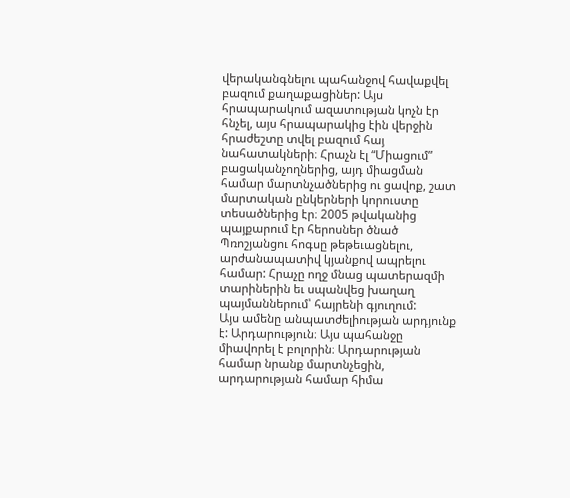վերականգնելու պահանջով հավաքվել բազում քաղաքացիներ: Այս հրապարակում ազատության կոչն էր հնչել, այս հրապարակից էին վերջին հրաժեշտը տվել բազում հայ նահատակների։ Հրաչն էլ “Միացում” բացականչողներից, այդ միացման համար մարտնչածներից ու ցավոք, շատ մարտական ընկերների կորուստը տեսածներից էր։ 2005 թվականից պայքարում էր հերոսներ ծնած Պռոշյանցու հոգսը թեթեւացնելու, արժանապատիվ կյանքով ապրելու համար: Հրաչը ողջ մնաց պատերազմի տարիներին եւ սպանվեց խաղաղ պայմաններում՝ հայրենի գյուղում:
Այս ամենը անպատժելիության արդյունք է: Արդարություն։ Այս պահանջը միավորել է բոլորին։ Արդարության համար նրանք մարտնչեցին, արդարության համար հիմա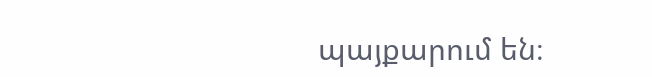պայքարում են։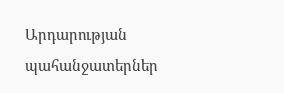Արդարության պահանջատերներ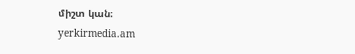միշտ կան։
yerkirmedia.am